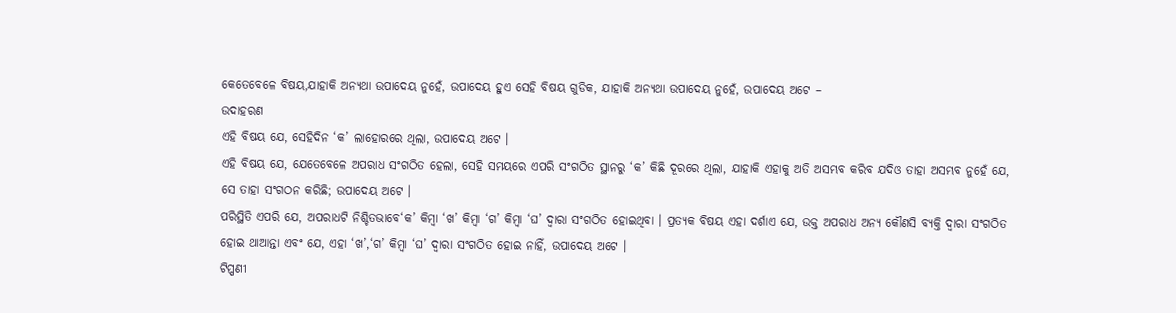କେତେବେଳେ ବିଷୟ,ଯାହାକି ଅନ୍ୟଥା ଉପାଦେୟ ନୁହେଁ, ଉପାଦେୟ ହୁଏ ସେହି ବିଷୟ ଗୁଡିକ, ଯାହାକି ଅନ୍ୟଥା ଉପାଦେୟ ନୁହେଁ, ଉପାଦେୟ ଅଟେ –
ଉଦାହରଣ
ଏହି ବିଷୟ ଯେ, ସେହିଦିନ ‘କ’ ଲାହୋରରେ ଥିଲା, ଉପାଦେୟ ଅଟେ ।
ଏହି ବିଷୟ ଯେ, ଯେତେବେଳେ ଅପରାଧ ସଂଗଠିତ ହେଲା, ସେହି ସମୟରେ ଏପରି ସଂଗଠିତ ସ୍ଥାନରୁ ‘କ’ କିଛି ଦୂରରେ ଥିଲା, ଯାହାକି ଏହାକୁ ଅତି ଅସମ୍ଭବ କରିବ ଯଦିଓ ତାହା ଅସମ୍ଭବ ନୁହେଁ ଯେ, ସେ ତାହା ସଂଗଠନ କରିଛି; ଉପାଦେୟ ଅଟେ ।
ପରିସ୍ଥିତି ଏପରି ଯେ, ଅପରାଧଟି ନିଶ୍ଚିତଭାବେ‘କ’ କିମ୍ବା ‘ଖ’ କିମ୍ବା ‘ଗ’ କିମ୍ବା ‘ଘ’ ଦ୍ଵାରା ସଂଗଠିତ ହୋଇଥିବା । ପ୍ରତ୍ୟକ ବିଷୟ ଏହା ଦର୍ଶାଏ ଯେ, ଉକ୍ତ ଅପରାଧ ଅନ୍ୟ କୌଣସି ବ୍ୟକ୍ତି ଦ୍ଵାରା ସଂଗଠିତ ହୋଇ ଥାଆନ୍ତା ଏବଂ ଯେ, ଏହା ‘ଖ’,‘ଗ’ କିମ୍ବା ‘ଘ’ ଦ୍ଵାରା ସଂଗଠିତ ହୋଇ ନାହିଁ, ଉପାଦେୟ ଅଟେ ।
ଟିପ୍ପଣୀ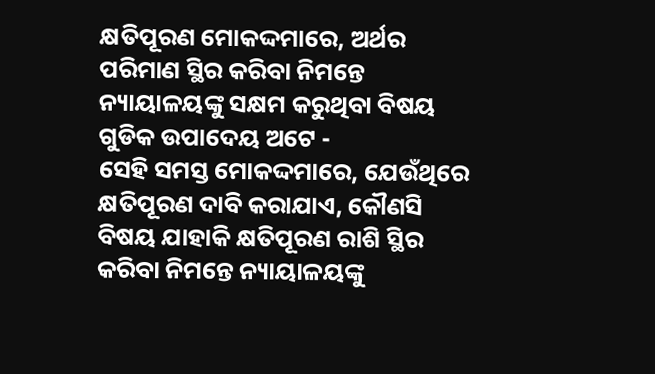କ୍ଷତିପୂରଣ ମୋକଦ୍ଦମାରେ, ଅର୍ଥର ପରିମାଣ ସ୍ଥିର କରିବା ନିମନ୍ତେ ନ୍ୟାୟାଳୟଙ୍କୁ ସକ୍ଷମ କରୁଥିବା ବିଷୟ ଗୁଡିକ ଉପାଦେୟ ଅଟେ -
ସେହି ସମସ୍ତ ମୋକଦ୍ଦମାରେ, ଯେଉଁଥିରେ କ୍ଷତିପୂରଣ ଦାବି କରାଯାଏ, କୌଣସି ବିଷୟ ଯାହାକି କ୍ଷତିପୂରଣ ରାଶି ସ୍ଥିର କରିବା ନିମନ୍ତେ ନ୍ୟାୟାଳୟଙ୍କୁ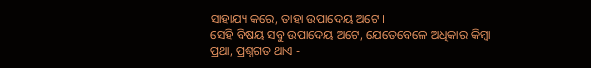ସାହାଯ୍ୟ କରେ, ତାହା ଉପାଦେୟ ଅଟେ ।
ସେହି ବିଷୟ ସବୁ ଉପାଦେୟ ଅଟେ, ଯେତେବେଳେ ଅଧିକାର କିମ୍ବା ପ୍ରଥା, ପ୍ରଶ୍ନଗତ ଥାଏ -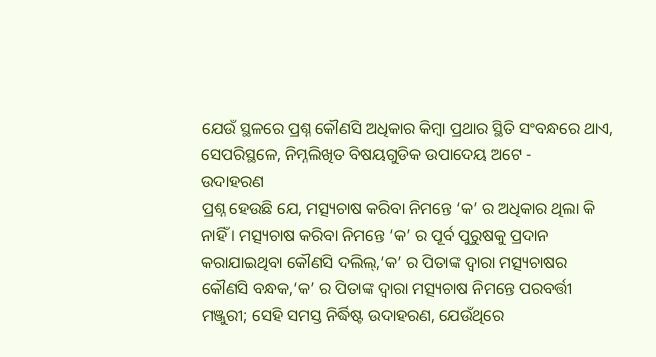ଯେଉଁ ସ୍ଥଳରେ ପ୍ରଶ୍ନ କୌଣସି ଅଧିକାର କିମ୍ବା ପ୍ରଥାର ସ୍ଥିତି ସଂବନ୍ଧରେ ଥାଏ, ସେପରିସ୍ଥଳେ, ନିମ୍ନଲିଖିତ ବିଷୟଗୁଡିକ ଉପାଦେୟ ଅଟେ -
ଉଦାହରଣ
ପ୍ରଶ୍ନ ହେଉଛି ଯେ, ମତ୍ସ୍ୟଚାଷ କରିବା ନିମନ୍ତେ ‘କ’ ର ଅଧିକାର ଥିଲା କି ନାହିଁ । ମତ୍ସ୍ୟଚାଷ କରିବା ନିମନ୍ତେ ‘କ’ ର ପୂର୍ବ ପୁରୁଷକୁ ପ୍ରଦାନ କରାଯାଇଥିବା କୌଣସି ଦଲିଲ୍,‘କ’ ର ପିତାଙ୍କ ଦ୍ଵାରା ମତ୍ସ୍ୟଚାଷର କୌଣସି ବନ୍ଧକ,‘କ’ ର ପିତାଙ୍କ ଦ୍ଵାରା ମତ୍ସ୍ୟଚାଷ ନିମନ୍ତେ ପରବର୍ତ୍ତୀ ମଞ୍ଜୁରୀ; ସେହି ସମସ୍ତ ନିର୍ଦ୍ଧିଷ୍ଟ ଉଦାହରଣ, ଯେଉଁଥିରେ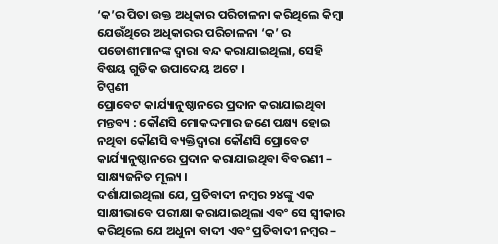‘କ’ର ପିତା ଉକ୍ତ ଅଧିକାର ପରିଚାଳନା କରିଥିଲେ କିମ୍ବା ଯେଉଁଥିରେ ଅଧିକାରର ପରିଚାଳନା ‘କ’ ର ପଡୋଶୀମାନଙ୍କ ଦ୍ଵାରା ବନ୍ଦ କରାଯାଇଥିଲା, ସେହି ବିଷୟ ଗୁଡିକ ଉପାଦେୟ ଅଟେ ।
ଟିପ୍ପଣୀ
ପ୍ରୋବେଟ କାର୍ଯ୍ୟାନୁଷ୍ଠାନରେ ପ୍ରଦାନ କରାଯାଇଥିବା ମନ୍ତବ୍ୟ : କୌଣସି ମୋକଦ୍ଦମାର ଜଣେ ପକ୍ଷ୍ୟ ହୋଇ ନଥିବା କୌଣସି ବ୍ୟକ୍ତିଦ୍ୱାରା କୌଣସି ପ୍ରୋବେଟ କାର୍ଯ୍ୟାନୁଷ୍ଠାନରେ ପ୍ରଦାନ କରାଯାଇଥିବା ବିବରଣୀ – ସାକ୍ଷ୍ୟଜନିତ ମୂଲ୍ୟ ।
ଦର୍ଶାଯାଇଥିଲା ଯେ, ପ୍ରତିବାଦୀ ନମ୍ବର ୨୪ଙ୍କୁ ଏକ ସାକ୍ଷୀଭାବେ ପରୀକ୍ଷା କରାଯାଇଥିଲା ଏବଂ ସେ ସ୍ଵୀକାର କରିଥିଲେ ଯେ ଅଧୁନା ବାଦୀ ଏବଂ ପ୍ରତିବାଦୀ ନମ୍ବର –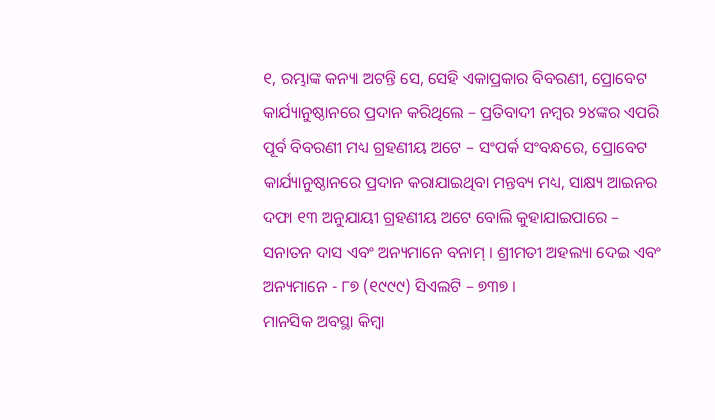୧, ରମ୍ଭାଙ୍କ କନ୍ୟା ଅଟନ୍ତି ସେ, ସେହି ଏକାପ୍ରକାର ବିବରଣୀ, ପ୍ରୋବେଟ କାର୍ଯ୍ୟାନୁଷ୍ଠାନରେ ପ୍ରଦାନ କରିଥିଲେ – ପ୍ରତିବାଦୀ ନମ୍ବର ୨୪ଙ୍କର ଏପରି ପୂର୍ବ ବିବରଣୀ ମଧ୍ୟ ଗ୍ରହଣୀୟ ଅଟେ – ସଂପର୍କ ସଂବନ୍ଧରେ, ପ୍ରୋବେଟ କାର୍ଯ୍ୟାନୁଷ୍ଠାନରେ ପ୍ରଦାନ କରାଯାଇଥିବା ମନ୍ତବ୍ୟ ମଧ୍ୟ, ସାକ୍ଷ୍ୟ ଆଇନର ଦଫା ୧୩ ଅନୁଯାୟୀ ଗ୍ରହଣୀୟ ଅଟେ ବୋଲି କୁହାଯାଇପାରେ – ସନାତନ ଦାସ ଏବଂ ଅନ୍ୟମାନେ ବନାମ୍ । ଶ୍ରୀମତୀ ଅହଲ୍ୟା ଦେଇ ଏବଂ ଅନ୍ୟମାନେ - ୮୭ (୧୯୯୯) ସିଏଲଟି – ୭୩୭ ।
ମାନସିକ ଅବସ୍ଥା କିମ୍ବା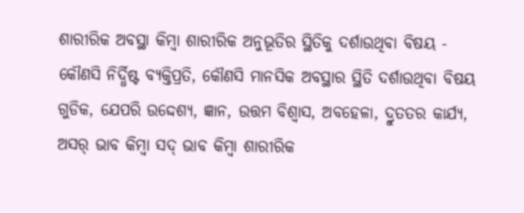ଶାରୀରିକ ଅବସ୍ଥା କିମ୍ବା ଶାରୀରିକ ଅନୁଭୂତିର ସ୍ଥିତିକୁ ଦର୍ଶାଉଥିବା ବିଷୟ -
କୌଣସି ନିର୍ଦ୍ଧିଷ୍ଟ ବ୍ୟକ୍ତିପ୍ରତି, କୌଣସି ମାନସିକ ଅବସ୍ଥାର ସ୍ଥିତି ଦର୍ଶାଉଥିବା ବିଷୟ ଗୁଡିକ, ଯେପରି ଉଦ୍ଦେଶ୍ୟ, ଜ୍ଞାନ, ଉତ୍ତମ ବିଶ୍ଵାସ, ଅବହେଳା, ଦ୍ରୁତତର କାର୍ଯ୍ୟ, ଅସର୍ ଭାବ କିମ୍ବା ସଦ୍ ଭାବ କିମ୍ବା ଶାରୀରିକ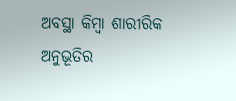ଅବସ୍ଥା କିମ୍ବା ଶାରୀରିକ ଅନୁଭୂତିର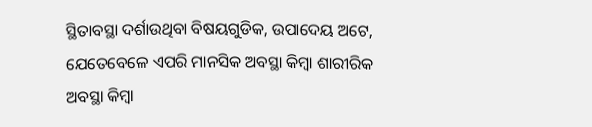ସ୍ଥିତାବସ୍ଥା ଦର୍ଶାଉଥିବା ବିଷୟଗୁଡିକ, ଉପାଦେୟ ଅଟେ, ଯେତେବେଳେ ଏପରି ମାନସିକ ଅବସ୍ଥା କିମ୍ବା ଶାରୀରିକ ଅବସ୍ଥା କିମ୍ବା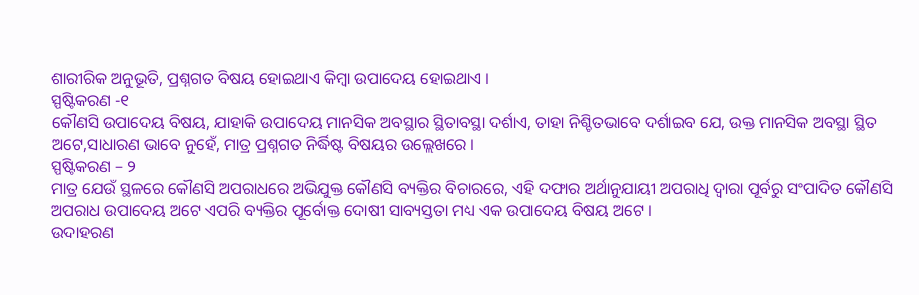ଶାରୀରିକ ଅନୁଭୂତି, ପ୍ରଶ୍ନଗତ ବିଷୟ ହୋଇଥାଏ କିମ୍ବା ଉପାଦେୟ ହୋଇଥାଏ ।
ସ୍ପଷ୍ଟିକରଣ -୧
କୌଣସି ଉପାଦେୟ ବିଷୟ, ଯାହାକି ଉପାଦେୟ ମାନସିକ ଅବସ୍ଥାର ସ୍ଥିତାବସ୍ଥା ଦର୍ଶାଏ, ତାହା ନିଶ୍ଚିତଭାବେ ଦର୍ଶାଇବ ଯେ, ଉକ୍ତ ମାନସିକ ଅବସ୍ଥା ସ୍ଥିତ ଅଟେ,ସାଧାରଣ ଭାବେ ନୁହେଁ, ମାତ୍ର ପ୍ରଶ୍ନଗତ ନିର୍ଦ୍ଧିଷ୍ଟ ବିଷୟର ଉଲ୍ଲେଖରେ ।
ସ୍ପଷ୍ଟିକରଣ – ୨
ମାତ୍ର ଯେଉଁ ସ୍ଥଳରେ କୌଣସି ଅପରାଧରେ ଅଭିଯୁକ୍ତ କୌଣସି ବ୍ୟକ୍ତିର ବିଚାରରେ, ଏହି ଦଫାର ଅର୍ଥାନୁଯାୟୀ ଅପରାଧି ଦ୍ଵାରା ପୂର୍ବରୁ ସଂପାଦିତ କୌଣସି ଅପରାଧ ଉପାଦେୟ ଅଟେ ଏପରି ବ୍ୟକ୍ତିର ପୂର୍ବୋକ୍ତ ଦୋଷୀ ସାବ୍ୟସ୍ତତା ମଧ୍ୟ ଏକ ଉପାଦେୟ ବିଷୟ ଅଟେ ।
ଉଦାହରଣ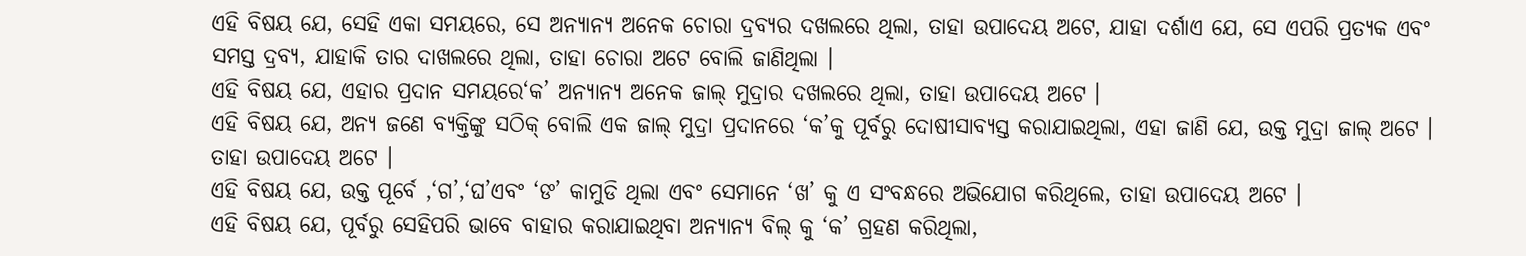ଏହି ବିଷୟ ଯେ, ସେହି ଏକା ସମୟରେ, ସେ ଅନ୍ୟାନ୍ୟ ଅନେକ ଚୋରା ଦ୍ରବ୍ୟର ଦଖଲରେ ଥିଲା, ତାହା ଉପାଦେୟ ଅଟେ, ଯାହା ଦର୍ଶାଏ ଯେ, ସେ ଏପରି ପ୍ରତ୍ୟକ ଏବଂ ସମସ୍ତ ଦ୍ରବ୍ୟ, ଯାହାକି ତାର ଦାଖଲରେ ଥିଲା, ତାହା ଚୋରା ଅଟେ ବୋଲି ଜାଣିଥିଲା ।
ଏହି ବିଷୟ ଯେ, ଏହାର ପ୍ରଦାନ ସମୟରେ‘କ’ ଅନ୍ୟାନ୍ୟ ଅନେକ ଜାଲ୍ ମୁଦ୍ରାର ଦଖଲରେ ଥିଲା, ତାହା ଉପାଦେୟ ଅଟେ ।
ଏହି ବିଷୟ ଯେ, ଅନ୍ୟ ଜଣେ ବ୍ୟକ୍ତିଙ୍କୁ ସଠିକ୍ ବୋଲି ଏକ ଜାଲ୍ ମୁଦ୍ରା ପ୍ରଦାନରେ ‘କ’କୁ ପୂର୍ବରୁ ଦୋଷୀସାବ୍ୟସ୍ତ କରାଯାଇଥିଲା, ଏହା ଜାଣି ଯେ, ଉକ୍ତ ମୁଦ୍ରା ଜାଲ୍ ଅଟେ । ତାହା ଉପାଦେୟ ଅଟେ ।
ଏହି ବିଷୟ ଯେ, ଉକ୍ତ ପୂର୍ବେ ,‘ଗ’,‘ଘ’ଏବଂ ‘ଙ’ କାମୁଡି ଥିଲା ଏବଂ ସେମାନେ ‘ଖ’ କୁ ଏ ସଂବନ୍ଧରେ ଅଭିଯୋଗ କରିଥିଲେ, ତାହା ଉପାଦେୟ ଅଟେ ।
ଏହି ବିଷୟ ଯେ, ପୂର୍ବରୁ ସେହିପରି ଭାବେ ବାହାର କରାଯାଇଥିବା ଅନ୍ୟାନ୍ୟ ବିଲ୍ କୁ ‘କ’ ଗ୍ରହଣ କରିଥିଲା,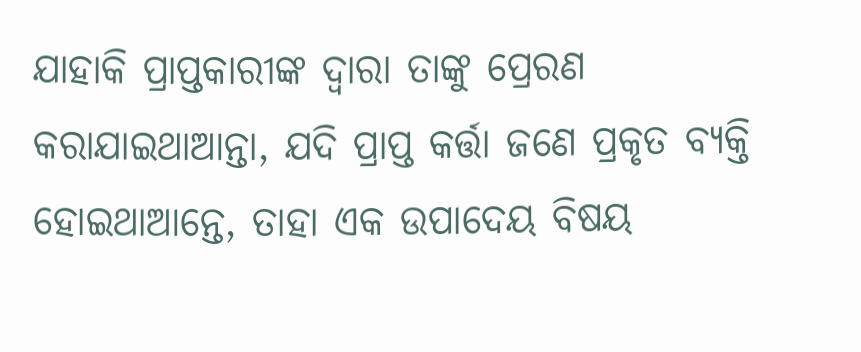ଯାହାକି ପ୍ରାପ୍ତକାରୀଙ୍କ ଦ୍ଵାରା ତାଙ୍କୁ ପ୍ରେରଣ କରାଯାଇଥାଆନ୍ତା, ଯଦି ପ୍ରାପ୍ତ କର୍ତ୍ତା ଜଣେ ପ୍ରକୃତ ବ୍ୟକ୍ତି ହୋଇଥାଆନ୍ତେ, ତାହା ଏକ ଉପାଦେୟ ବିଷୟ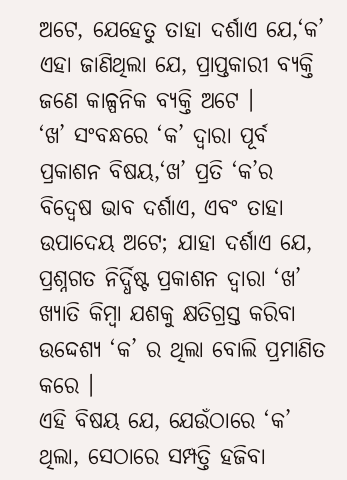ଅଟେ, ଯେହେତୁ ତାହା ଦର୍ଶାଏ ଯେ,‘କ’ ଏହା ଜାଣିଥିଲା ଯେ, ପ୍ରାପ୍ତକାରୀ ବ୍ୟକ୍ତି ଜଣେ କାଳ୍ପନିକ ବ୍ୟକ୍ତି ଅଟେ ।
‘ଖ’ ସଂବନ୍ଧରେ ‘କ’ ଦ୍ଵାରା ପୂର୍ବ ପ୍ରକାଶନ ବିଷୟ,‘ଖ’ ପ୍ରତି ‘କ’ର ବିଦ୍ଵେଷ ଭାବ ଦର୍ଶାଏ, ଏବଂ ତାହା ଉପାଦେୟ ଅଟେ; ଯାହା ଦର୍ଶାଏ ଯେ, ପ୍ରଶ୍ନଗତ ନିର୍ଦ୍ଧିଷ୍ଟ ପ୍ରକାଶନ ଦ୍ଵାରା ‘ଖ’ ଖ୍ୟାତି କିମ୍ବା ଯଶକୁ କ୍ଷତିଗ୍ରସ୍ତ କରିବା ଉଦ୍ଦେଶ୍ୟ ‘କ’ ର ଥିଲା ବୋଲି ପ୍ରମାଣିତ କରେ ।
ଏହି ବିଷୟ ଯେ, ଯେଉଁଠାରେ ‘କ’ ଥିଲା, ସେଠାରେ ସମ୍ପତ୍ତି ହଜିବା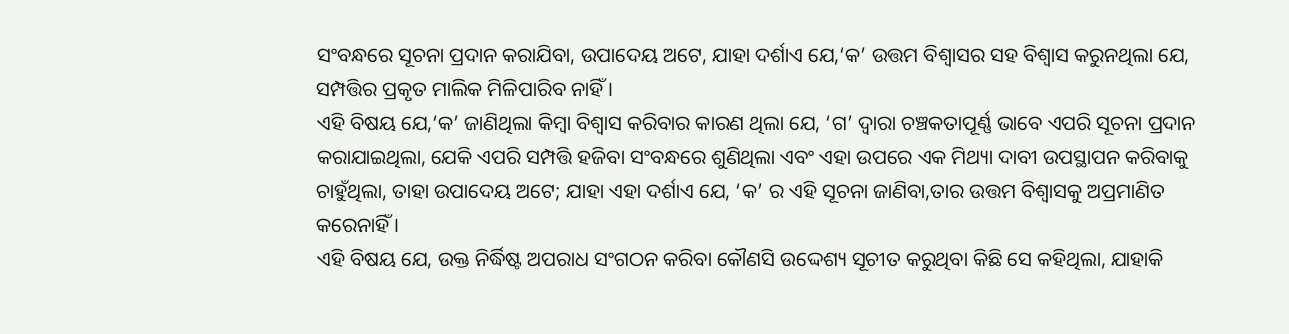ସଂବନ୍ଧରେ ସୂଚନା ପ୍ରଦାନ କରାଯିବା, ଉପାଦେୟ ଅଟେ, ଯାହା ଦର୍ଶାଏ ଯେ,‘କ’ ଉତ୍ତମ ବିଶ୍ଵାସର ସହ ବିଶ୍ଵାସ କରୁନଥିଲା ଯେ, ସମ୍ପତ୍ତିର ପ୍ରକୃତ ମାଲିକ ମିଳିପାରିବ ନାହିଁ ।
ଏହି ବିଷୟ ଯେ,‘କ’ ଜାଣିଥିଲା କିମ୍ବା ବିଶ୍ଵାସ କରିବାର କାରଣ ଥିଲା ଯେ, ‘ଗ’ ଦ୍ଵାରା ଚଞ୍ଚକତାପୂର୍ଣ୍ଣ ଭାବେ ଏପରି ସୂଚନା ପ୍ରଦାନ କରାଯାଇଥିଲା, ଯେକି ଏପରି ସମ୍ପତ୍ତି ହଜିବା ସଂବନ୍ଧରେ ଶୁଣିଥିଲା ଏବଂ ଏହା ଉପରେ ଏକ ମିଥ୍ୟା ଦାବୀ ଉପସ୍ଥାପନ କରିବାକୁ ଚାହୁଁଥିଲା, ତାହା ଉପାଦେୟ ଅଟେ; ଯାହା ଏହା ଦର୍ଶାଏ ଯେ, ‘କ’ ର ଏହି ସୂଚନା ଜାଣିବା,ତାର ଉତ୍ତମ ବିଶ୍ଵାସକୁ ଅପ୍ରମାଣିତ କରେନାହିଁ ।
ଏହି ବିଷୟ ଯେ, ଉକ୍ତ ନିର୍ଦ୍ଧିଷ୍ଟ ଅପରାଧ ସଂଗଠନ କରିବା କୌଣସି ଉଦ୍ଦେଶ୍ୟ ସୂଚୀତ କରୁଥିବା କିଛି ସେ କହିଥିଲା, ଯାହାକି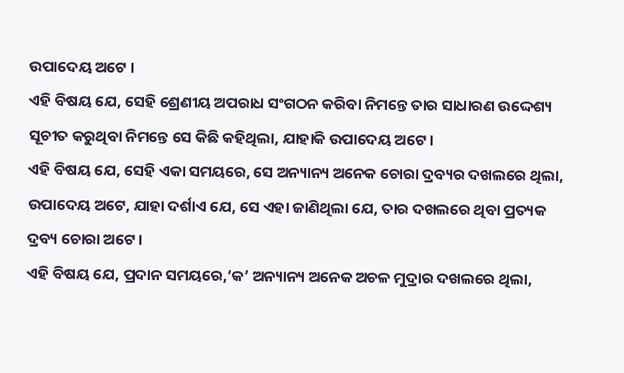ଉପାଦେୟ ଅଟେ ।
ଏହି ବିଷୟ ଯେ, ସେହି ଶ୍ରେଣୀୟ ଅପରାଧ ସଂଗଠନ କରିବା ନିମନ୍ତେ ତାର ସାଧାରଣ ଉଦ୍ଦେଶ୍ୟ ସୂଚୀତ କରୁଥିବା ନିମନ୍ତେ ସେ କିଛି କହିଥିଲା, ଯାହାକି ଉପାଦେୟ ଅଟେ ।
ଏହି ବିଷୟ ଯେ, ସେହି ଏକା ସମୟରେ, ସେ ଅନ୍ୟାନ୍ୟ ଅନେକ ଚୋରା ଦ୍ରବ୍ୟର ଦଖଲରେ ଥିଲା, ଉପାଦେୟ ଅଟେ, ଯାହା ଦର୍ଶାଏ ଯେ, ସେ ଏହା ଜାଣିଥିଲା ଯେ, ତାର ଦଖଲରେ ଥିବା ପ୍ରତ୍ୟକ ଦ୍ରବ୍ୟ ଚୋରା ଅଟେ ।
ଏହି ବିଷୟ ଯେ, ପ୍ରଦାନ ସମୟରେ,‘କ’ ଅନ୍ୟାନ୍ୟ ଅନେକ ଅଚଳ ମୁଦ୍ରାର ଦଖଲରେ ଥିଲା,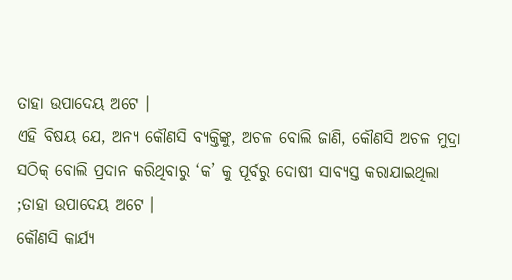ତାହା ଉପାଦେୟ ଅଟେ ।
ଏହି ବିଷୟ ଯେ, ଅନ୍ୟ କୌଣସି ବ୍ୟକ୍ତିଙ୍କୁ, ଅଚଳ ବୋଲି ଜାଣି, କୌଣସି ଅଚଳ ମୁଦ୍ରା ସଠିକ୍ ବୋଲି ପ୍ରଦାନ କରିଥିବାରୁ ‘କ’ କୁ ପୂର୍ବରୁ ଦୋଷୀ ସାବ୍ୟସ୍ତ କରାଯାଇଥିଲା ;ତାହା ଉପାଦେୟ ଅଟେ ।
କୌଣସି କାର୍ଯ୍ୟ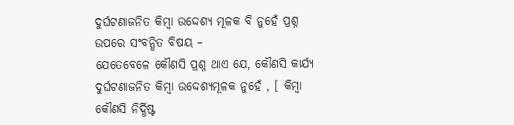ଦୁର୍ଘଟଣାଜନିତ କିମ୍ବା ଉଦ୍ଦେଶ୍ୟ ମୂଳକ ବି ନୁହେଁ ପ୍ରଶ୍ନ ଉପରେ ସଂବନ୍ଧିତ ବିଷୟ –
ଯେତେବେଳେ କୌଣସି ପ୍ରଶ୍ନ ଥାଏ ଯେ, କୌଣସି କାର୍ଯ୍ୟ ଦୁର୍ଘଟଣାଜନିତ କିମ୍ବା ଉଦ୍ଦେଶ୍ୟମୂଳକ ନୁହେଁ , [ କିମ୍ବା କୌଣସି ନିର୍ଦ୍ଧିଷ୍ଟ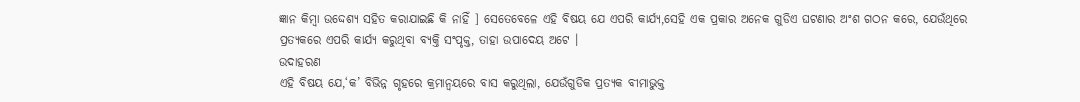ଜ୍ଞାନ କିମ୍ବା ଉଦ୍ଦେଶ୍ୟ ସହିତ କରାଯାଇଛି କି ନାହିଁ ] ସେତେବେଳେ ଏହି ବିଷୟ ଯେ ଏପରି କାର୍ଯ୍ୟ,ସେହି ଏକ ପ୍ରକାର ଅନେକ ଗୁଡିଏ ଘଟଣାର ଅଂଶ ଗଠନ କରେ, ଯେଉଁଥିରେ ପ୍ରତ୍ୟକରେ ଏପରି କାର୍ଯ୍ୟ କରୁଥିବା ବ୍ୟକ୍ତି ସଂପୃକ୍ତ, ତାହା ଉପାଦେୟ ଅଟେ ।
ଉଦାହରଣ
ଏହି ବିଷୟ ଯେ,‘କ’ ବିଭିନ୍ନ ଗୃହରେ କ୍ରମାନ୍ଵୟରେ ବାସ କରୁଥିଲା, ଯେଉଁଗୁଡିକ ପ୍ରତ୍ୟକ ବୀମାଭୁକ୍ତ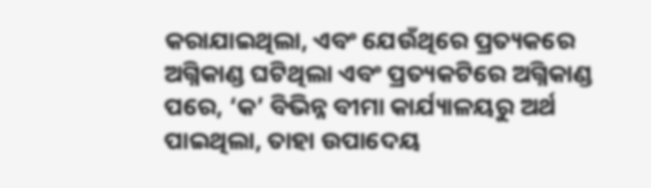କରାଯାଇଥିଲା, ଏବଂ ଯେଉଁଥିରେ ପ୍ରତ୍ୟକରେ ଅଗ୍ନିକାଣ୍ଡ ଘଟିଥିଲା ଏବଂ ପ୍ରତ୍ୟକଟିରେ ଅଗ୍ନିକାଣ୍ଡ ପରେ, ‘କ’ ବିଭିନ୍ନ ବୀମା କାର୍ଯ୍ୟାଳୟରୁ ଅର୍ଥ ପାଇଥିଲା, ତାହା ଉପାଦେୟ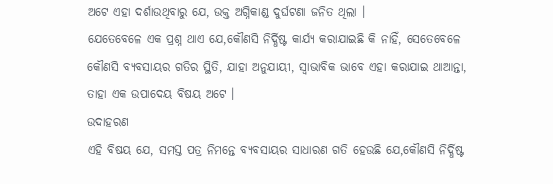ଅଟେ ଏହା ଦର୍ଶାଉଥିବାରୁ ଯେ, ଉକ୍ତ ଅଗ୍ନିକାଣ୍ଡ ଦୁର୍ଘଟଣା ଜନିତ ଥିଲା ।
ଯେତେବେଳେ ଏକ ପ୍ରଶ୍ନ ଥାଏ ଯେ,କୌଣସି ନିର୍ଦ୍ଧିଷ୍ଟ କାର୍ଯ୍ୟ କରାଯାଇଛି କି ନାହିଁ, ସେତେବେଳେ କୌଣସି ବ୍ୟବସାୟର ଗତିର ସ୍ଥିତି, ଯାହା ଅନୁଯାୟୀ, ସ୍ଵାଭାବିକ ଭାବେ ଏହା କରାଯାଇ ଥାଆନ୍ତା, ତାହା ଏକ ଉପାଦେୟ ବିଷୟ ଅଟେ ।
ଉଦାହରଣ
ଏହି ବିଷୟ ଯେ, ସମସ୍ତ ପତ୍ର ନିମନ୍ତେ ବ୍ୟବସାୟର ସାଧାରଣ ଗତି ହେଉଛି ଯେ,କୌଣସି ନିର୍ଦ୍ଧିଷ୍ଟ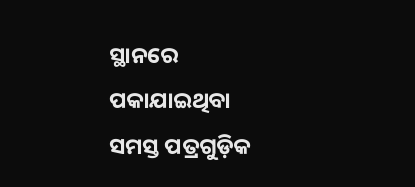ସ୍ଥାନରେ ପକାଯାଇଥିବା ସମସ୍ତ ପତ୍ରଗୁଡ଼ିକ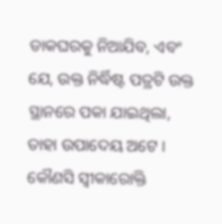ଡାକଘରକୁ ନିଆଯିବ, ଏବଂ ଯେ, ଉକ୍ତ ନିର୍ଦ୍ଧିଷ୍ଟ ପତ୍ରଟି ଉକ୍ତ ସ୍ଥାନରେ ପକା ଯାଇଥିଲା, ତାହା ଉପାଦେୟ ଅଟେ ।
କୌଣସି ସ୍ଵୀକାରୋକ୍ତି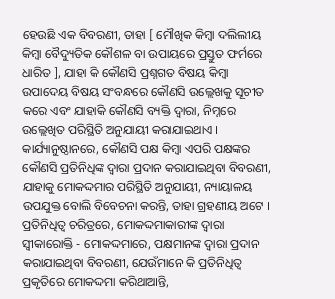ହେଉଛି ଏକ ବିବରଣୀ, ତାହା [ ମୌଖିକ କିମ୍ବା ଦଲିଲୀୟ କିମ୍ବା ବୈଦ୍ୟୁତିକ କୌଶଳ ବା ଉପାୟରେ ପ୍ରସ୍ତୁତ ଫର୍ମରେ ଧାରିତ ], ଯାହା କି କୌଣସି ପ୍ରଶ୍ନଗତ ବିଷୟ କିମ୍ବା ଉପାଦେୟ ବିଷୟ ସଂବନ୍ଧରେ କୌଣସି ଉଲ୍ଲେଖକୁ ସୂଚୀତ କରେ ଏବଂ ଯାହାକି କୌଣସି ବ୍ୟକ୍ତି ଦ୍ଵାରା, ନିମ୍ନରେ ଉଲ୍ଲେଖିତ ପରିସ୍ଥିତି ଅନୁଯାୟୀ କରାଯାଇଥାଏ ।
କାର୍ଯ୍ୟାନୁଷ୍ଠାନରେ, କୌଣସି ପକ୍ଷ କିମ୍ବା ଏପରି ପକ୍ଷଙ୍କର କୌଣସି ପ୍ରତିନିଧିଙ୍କ ଦ୍ଵାରା ପ୍ରଦାନ କରାଯାଇଥିବା ବିବରଣୀ, ଯାହାକୁ ମୋକଦ୍ଦମାର ପରିସ୍ଥିତି ଅନୁଯାୟୀ, ନ୍ୟାୟାଳୟ ଉପଯୁକ୍ତ ବୋଲି ବିବେଚନା କରନ୍ତି, ତାହା ଗ୍ରହଣୀୟ ଅଟେ ।
ପ୍ରତିନିଧିତ୍ଵ ଚରିତ୍ରରେ, ମୋକଦ୍ଦମାକାରୀଙ୍କ ଦ୍ଵାରା ସ୍ଵୀକାରୋକ୍ତି - ମୋକଦ୍ଦମାରେ, ପକ୍ଷମାନଙ୍କ ଦ୍ଵାରା ପ୍ରଦାନ କରାଯାଇଥିବା ବିବରଣୀ, ଯେଉଁମାନେ କି ପ୍ରତିନିଧିତ୍ଵ ପ୍ରକୃତିରେ ମୋକଦ୍ଦମା କରିଥାଆନ୍ତି,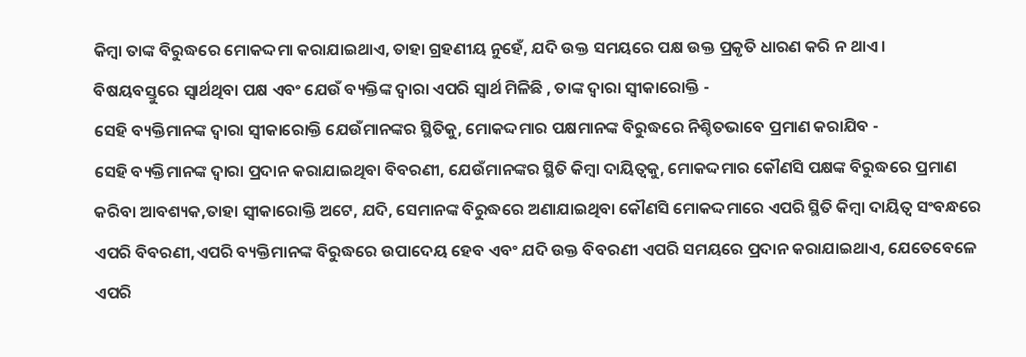କିମ୍ବା ତାଙ୍କ ବିରୁଦ୍ଧରେ ମୋକଦ୍ଦମା କରାଯାଇଥାଏ, ତାହା ଗ୍ରହଣୀୟ ନୁହେଁ, ଯଦି ଉକ୍ତ ସମୟରେ ପକ୍ଷ ଉକ୍ତ ପ୍ରକୃତି ଧାରଣ କରି ନ ଥାଏ ।
ବିଷୟବସ୍ତୁରେ ସ୍ଵାର୍ଥଥିବା ପକ୍ଷ ଏବଂ ଯେଉଁ ବ୍ୟକ୍ତିଙ୍କ ଦ୍ଵାରା ଏପରି ସ୍ଵାର୍ଥ ମିଳିଛି , ତାଙ୍କ ଦ୍ଵାରା ସ୍ଵୀକାରୋକ୍ତି -
ସେହି ବ୍ୟକ୍ତିମାନଙ୍କ ଦ୍ଵାରା ସ୍ଵୀକାରୋକ୍ତି ଯେଉଁମାନଙ୍କର ସ୍ଥିତିକୁ, ମୋକଦ୍ଦମାର ପକ୍ଷମାନଙ୍କ ବିରୁଦ୍ଧରେ ନିଶ୍ଚିତଭାବେ ପ୍ରମାଣ କରାଯିବ -
ସେହି ବ୍ୟକ୍ତିମାନଙ୍କ ଦ୍ଵାରା ପ୍ରଦାନ କରାଯାଇଥିବା ବିବରଣୀ, ଯେଉଁମାନଙ୍କର ସ୍ଥିତି କିମ୍ବା ଦାୟିତ୍ଵକୁ, ମୋକଦ୍ଦମାର କୌଣସି ପକ୍ଷଙ୍କ ବିରୁଦ୍ଧରେ ପ୍ରମାଣ କରିବା ଆବଶ୍ୟକ,ତାହା ସ୍ଵୀକାରୋକ୍ତି ଅଟେ, ଯଦି, ସେମାନଙ୍କ ବିରୁଦ୍ଧରେ ଅଣାଯାଇଥିବା କୌଣସି ମୋକଦ୍ଦମାରେ ଏପରି ସ୍ଥିତି କିମ୍ବା ଦାୟିତ୍ଵ ସଂବନ୍ଧରେ ଏପରି ବିବରଣୀ,ଏପରି ବ୍ୟକ୍ତିମାନଙ୍କ ବିରୁଦ୍ଧରେ ଉପାଦେୟ ହେବ ଏବଂ ଯଦି ଉକ୍ତ ବିବରଣୀ ଏପରି ସମୟରେ ପ୍ରଦାନ କରାଯାଇଥାଏ, ଯେତେବେଳେ ଏପରି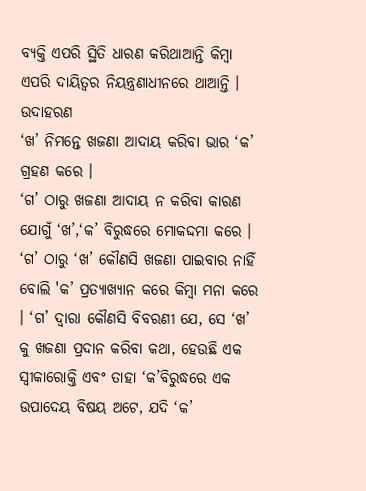ବ୍ୟକ୍ତି ଏପରି ସ୍ଥିତି ଧାରଣ କରିଥାଆନ୍ତି କିମ୍ବା ଏପରି ଦାୟିତ୍ଵର ନିୟନ୍ତ୍ରଣାଧୀନରେ ଥାଆନ୍ତି ।
ଉଦାହରଣ
‘ଖ’ ନିମନ୍ତେ ଖଜଣା ଆଦାୟ କରିବା ଭାର ‘କ’ ଗ୍ରହଣ କରେ ।
‘ଗ’ ଠାରୁ ଖଜଣା ଆଦାୟ ନ କରିବା କାରଣ ଯୋଗୁଁ ‘ଖ’,‘କ’ ବିରୁଦ୍ଧରେ ମୋକଦ୍ଦମା କରେ ।
‘ଗ’ ଠାରୁ ‘ଖ’ କୌଣସି ଖଜଣା ପାଇବାର ନାହିଁ ବୋଲି 'କ’ ପ୍ରତ୍ୟାଖ୍ୟାନ କରେ କିମ୍ବା ମନା କରେ । ‘ଗ’ ଦ୍ଵାରା କୌଣସି ବିବରଣୀ ଯେ, ସେ ‘ଖ’ କୁ ଖଜଣା ପ୍ରଦାନ କରିବା କଥା, ହେଉଛି ଏକ ସ୍ଵୀକାରୋକ୍ତି ଏବଂ ତାହା ‘କ’ବିରୁଦ୍ଧରେ ଏକ ଉପାଦେୟ ବିଷୟ ଅଟେ, ଯଦି ‘କ’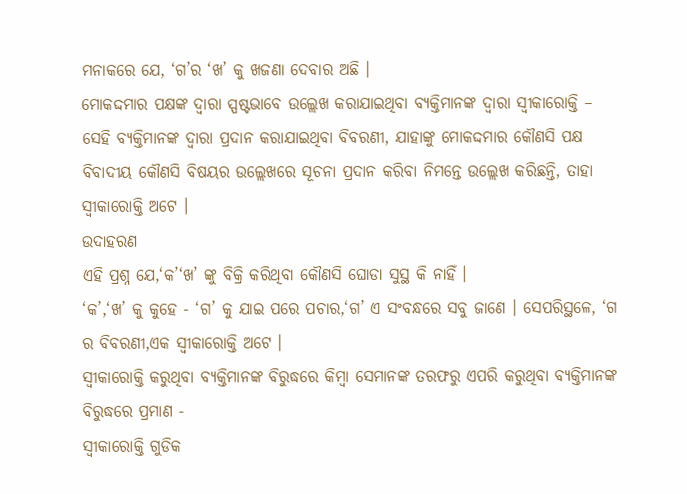ମନାକରେ ଯେ, ‘ଗ’ର ‘ଖ’ କୁ ଖଜଣା ଦେବାର ଅଛି ।
ମୋକଦ୍ଦମାର ପକ୍ଷଙ୍କ ଦ୍ଵାରା ସ୍ପଷ୍ଟଭାବେ ଉଲ୍ଲେଖ କରାଯାଇଥିବା ବ୍ୟକ୍ତିମାନଙ୍କ ଦ୍ଵାରା ସ୍ଵୀକାରୋକ୍ତି –
ସେହି ବ୍ୟକ୍ତିମାନଙ୍କ ଦ୍ଵାରା ପ୍ରଦାନ କରାଯାଇଥିବା ବିବରଣୀ, ଯାହାଙ୍କୁ ମୋକଦ୍ଦମାର କୌଣସି ପକ୍ଷ ବିବାଦୀୟ କୌଣସି ବିଷୟର ଉଲ୍ଲେଖରେ ସୂଚନା ପ୍ରଦାନ କରିବା ନିମନ୍ତେ ଉଲ୍ଲେଖ କରିଛନ୍ତି, ତାହା ସ୍ଵୀକାରୋକ୍ତି ଅଟେ ।
ଉଦାହରଣ
ଏହି ପ୍ରଶ୍ନ ଯେ,‘କ’‘ଖ’ ଙ୍କୁ ବିକ୍ରି କରିଥିବା କୌଣସି ଘୋଡା ସୁସ୍ଥ କି ନାହିଁ ।
‘କ’,‘ଖ’ କୁ କୁହେ - ‘ଗ’ କୁ ଯାଇ ପରେ ପଚାର,‘ଗ’ ଏ ସଂବନ୍ଧରେ ସବୁ ଜାଣେ । ସେପରିସ୍ଥଳେ, ‘ଗ ର ବିବରଣୀ,ଏକ ସ୍ଵୀକାରୋକ୍ତି ଅଟେ ।
ସ୍ଵୀକାରୋକ୍ତି କରୁଥିବା ବ୍ୟକ୍ତିମାନଙ୍କ ବିରୁଦ୍ଧରେ କିମ୍ବା ସେମାନଙ୍କ ତରଫରୁ ଏପରି କରୁଥିବା ବ୍ୟକ୍ତିମାନଙ୍କ ବିରୁଦ୍ଧରେ ପ୍ରମାଣ -
ସ୍ଵୀକାରୋକ୍ତି ଗୁଡିକ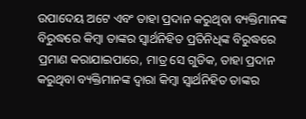ଉପାଦେୟ ଅଟେ ଏବଂ ତାହା ପ୍ରଦାନ କରୁଥିବା ବ୍ୟକ୍ତିମାନଙ୍କ ବିରୁଦ୍ଧରେ କିମ୍ବା ତାଙ୍କର ସ୍ଵାର୍ଥନିହିତ ପ୍ରତିନିଧିଙ୍କ ବିରୁଦ୍ଧରେ ପ୍ରମାଣ କରାଯାଇପାରେ, ମାତ୍ର ସେ ଗୁଡିକ, ତାହା ପ୍ରଦାନ କରୁଥିବା ବ୍ୟକ୍ତିମାନଙ୍କ ଦ୍ଵାରା କିମ୍ବା ସ୍ଵାର୍ଥନିହିତ ତାଙ୍କର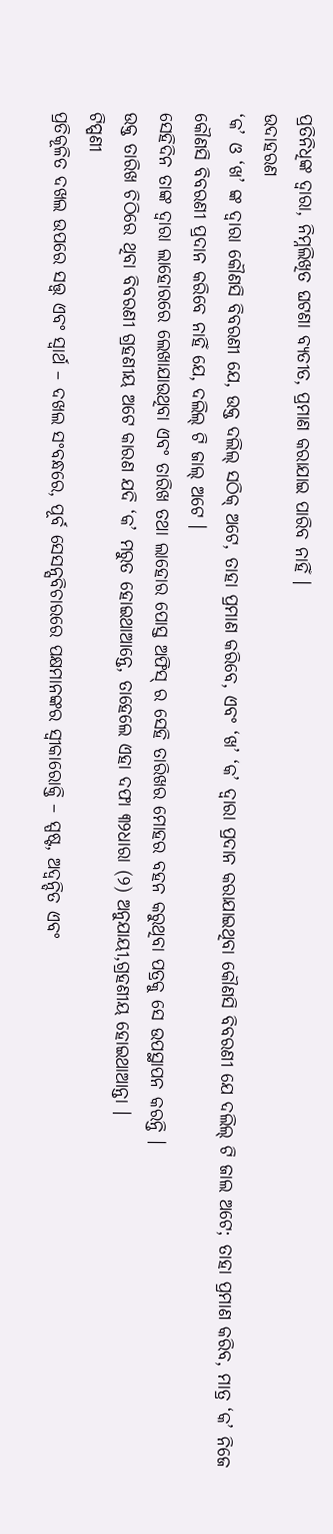ପ୍ରତିନିଧିଙ୍କ ଦ୍ଵାରା, ନିମ୍ନଲିଖିତ ଘଟଣା ବ୍ୟତୀତ, ପ୍ରମାଣ କରାଯାଇ ପାରିବ ନାହିଁ ।
ଉଦାହରଣ
‘କ’ ଓ ‘ଖ’ ଙ୍କ ଦ୍ଵାରା କୌଣସି ବିବରଣୀ ଯେ, ଉକ୍ତ ଦଲିଲ୍ ସଠିକ୍ ଅଟେ, ତାହା ପ୍ରମାଣ କରିବେ, ଏବଂ ‘ଖ’ ‘କ’ ଦ୍ଵାରା ପ୍ରଦାନ କରାଯାଇଥିବା କୌଣସି ବିବରଣୀ ଯେ ଦଲିଲ୍ ଟି ଜାଲ ଅଟେ; ତାହା ପ୍ରମାଣ କରିବ, ମାତ୍ର ‘କ’ ନିଜେ କୌଣସି ବିବରଣୀ ପ୍ରଦାନ କରିବେ ନାହିଁ ଯେ, ଦଲିଲ୍ ଟି ଜାଲ୍ ଅଟେ ।
ସେହିଦିନ ତାଙ୍କ ଦ୍ଵାରା ଲାହୋରରେ ଲେଖାଯାଉଥିବା ଏବଂ ତାରିଖ ତଥା ଲାହୋର ପୋସ୍ତ ଅଫିସ୍ ର ସେହି ତାରିଖର ମୋହର ବହନ କରୁଥିବା ପତ୍ରକୁ ସେ ଉପସ୍ଥାପନ କରନ୍ତି ।
ଉକ୍ତ ତାରିଖ ଚିଠିରେ ଥିବା ବିବରଣୀ ଗ୍ରହଣୀୟ ଅଟେ କାରଣ ଯଦି ‘କ’ ମରୁତ ହୋଇଥାଆନ୍ତେ, ତାହେଲେ ଏହା ଦଫା ୩୨ଧାରା (୨) ଅନୁଯାୟୀ,ଗ୍ରହଣୀୟ ହୋଇଥାଆନ୍ତା ।
ଟିପ୍ପଣୀ
ପ୍ରତିକୂଳିତ ଦଖଲ ଉପରେ ସତ୍ତ୍ୱ ଏବଂ ସ୍ଵାର୍ଥ – ଦଖଲ ସଂବନ୍ଧରେ, ପୂର୍ବ ସେସନ୍ସବିଚାରରେ ପକ୍ଷମାନଙ୍କର ସ୍ଵୀକାରୋକ୍ତି – ସ୍ପଷ୍ଟ, ଅଦ୍ଵନ୍ଦିତ ଏବଂ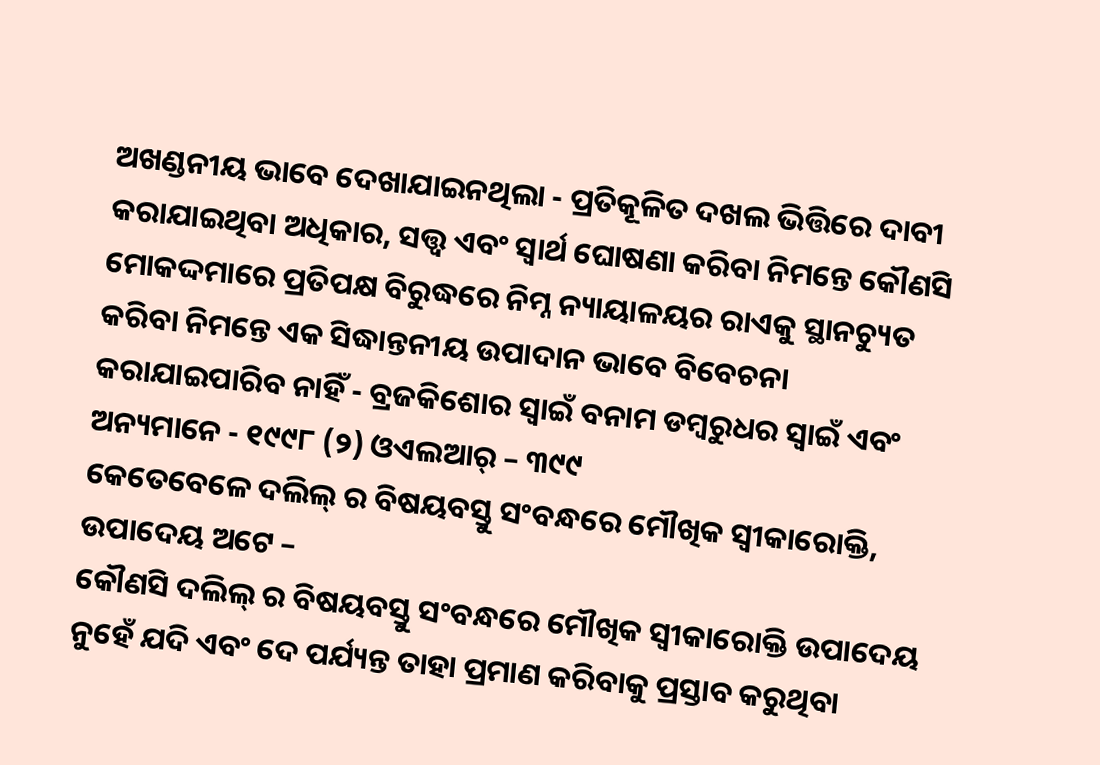ଅଖଣ୍ଡନୀୟ ଭାବେ ଦେଖାଯାଇନଥିଲା - ପ୍ରତିକୂଳିତ ଦଖଲ ଭିତ୍ତିରେ ଦାବୀ କରାଯାଇଥିବା ଅଧିକାର, ସତ୍ତ୍ଵ ଏବଂ ସ୍ଵାର୍ଥ ଘୋଷଣା କରିବା ନିମନ୍ତେ କୌଣସି ମୋକଦ୍ଦମାରେ ପ୍ରତିପକ୍ଷ ବିରୁଦ୍ଧରେ ନିମ୍ନ ନ୍ୟାୟାଳୟର ରାଏକୁ ସ୍ଥାନଚ୍ୟୁତ କରିବା ନିମନ୍ତେ ଏକ ସିଦ୍ଧାନ୍ତନୀୟ ଉପାଦାନ ଭାବେ ବିବେଚନା କରାଯାଇପାରିବ ନାହିଁ - ବ୍ରଜକିଶୋର ସ୍ଵାଇଁ ବନାମ ଡମ୍ବରୁଧର ସ୍ଵାଇଁ ଏବଂ ଅନ୍ୟମାନେ - ୧୯୯୮ (୨) ଓଏଲଆର୍ – ୩୯୯
କେତେବେଳେ ଦଲିଲ୍ ର ବିଷୟବସ୍ତୁ ସଂବନ୍ଧରେ ମୌଖିକ ସ୍ଵୀକାରୋକ୍ତି, ଉପାଦେୟ ଅଟେ –
କୌଣସି ଦଲିଲ୍ ର ବିଷୟବସ୍ତୁ ସଂବନ୍ଧରେ ମୌଖିକ ସ୍ଵୀକାରୋକ୍ତି ଉପାଦେୟ ନୁହେଁ ଯଦି ଏବଂ ଦେ ପର୍ଯ୍ୟନ୍ତ ତାହା ପ୍ରମାଣ କରିବାକୁ ପ୍ରସ୍ତାବ କରୁଥିବା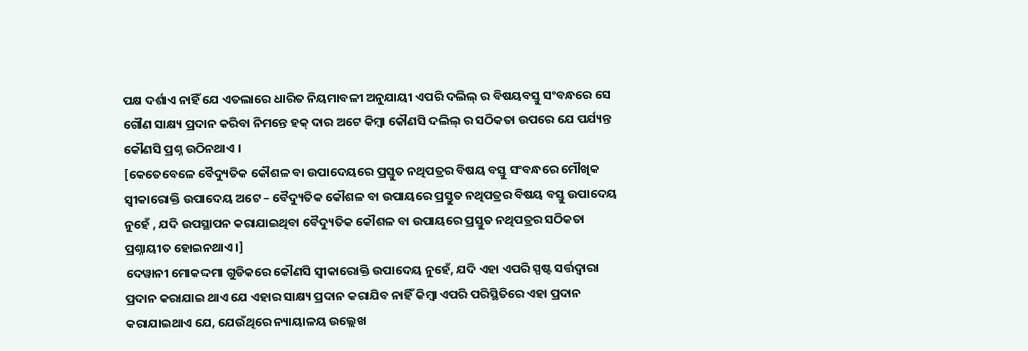ପକ୍ଷ ଦର୍ଶାଏ ନାହିଁ ଯେ ଏତଲାରେ ଧାରିତ ନିୟମାବଳୀ ଅନୁଯାୟୀ ଏପରି ଦଲିଲ୍ ର ବିଷୟବସ୍ତୁ ସଂବନ୍ଧରେ ସେ ଗୌଣ ସାକ୍ଷ୍ୟ ପ୍ରଦାନ କରିବା ନିମନ୍ତେ ହକ୍ ଦାର ଅଟେ କିମ୍ବା କୌଣସି ଦଲିଲ୍ ର ସଠିକତା ଉପରେ ଯେ ପର୍ଯ୍ୟନ୍ତ କୌଣସି ପ୍ରଶ୍ନ ଉଠିନଥାଏ ।
[କେତେବେଳେ ବୈଦ୍ୟୁତିକ କୌଶଳ ବା ଉପାଦେୟରେ ପ୍ରସ୍ତୁତ ନଥିପତ୍ରର ବିଷୟ ବସ୍ତୁ ସଂବନ୍ଧରେ ମୌଖିକ ସ୍ଵୀକାରୋକ୍ତି ଉପାଦେୟ ଅଟେ – ବୈଦ୍ୟୁତିକ କୌଶଳ ବା ଉପାୟରେ ପ୍ରସ୍ତୁତ ନଥିପତ୍ରର ବିଷୟ ବସ୍ତୁ ଉପାଦେୟ ନୁହେଁ , ଯଦି ଉପସ୍ଥାପନ କରାଯାଇଥିବା ବୈଦ୍ୟୁତିକ କୌଶଳ ବା ଉପାୟରେ ପ୍ରସ୍ତୁତ ନଥିପତ୍ରର ସଠିକତା ପ୍ରଶ୍ନାୟୀତ ହୋଇନଥାଏ ।]
ଦେୱାନୀ ମୋକଦ୍ଦମା ଗୁଡିକରେ କୌଣସି ସ୍ଵୀକାରୋକ୍ତି ଉପାଦେୟ ନୁହେଁ, ଯଦି ଏହା ଏପରି ସ୍ପଷ୍ଟ ସର୍ତ୍ତଦ୍ଵାରା ପ୍ରଦାନ କରାଯାଇ ଥାଏ ଯେ ଏହାର ସାକ୍ଷ୍ୟ ପ୍ରଦାନ କରାଯିବ ନାହିଁ କିମ୍ବା ଏପରି ପରିସ୍ଥିତିରେ ଏହା ପ୍ରଦାନ କରାଯାଇଥାଏ ଯେ, ଯେଉଁଥିରେ ନ୍ୟାୟାଳୟ ଉଲ୍ଲେଖ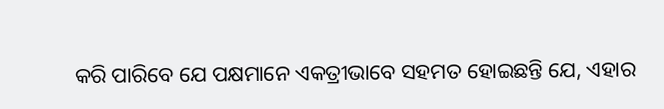କରି ପାରିବେ ଯେ ପକ୍ଷମାନେ ଏକତ୍ରୀଭାବେ ସହମତ ହୋଇଛନ୍ତି ଯେ, ଏହାର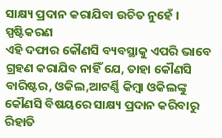ସାକ୍ଷ୍ୟ ପ୍ରଦାନ କରାଯିବା ଉଚିତ ନୁହେଁ ।
ସ୍ପଷ୍ଟିକରଣ
ଏହି ଦଫାର କୌଣସି ବ୍ୟବସ୍ଥାକୁ ଏପରି ଭାବେ ଗ୍ରହଣ କରାଯିବ ନାହିଁ ଯେ, ତାହା କୌଣସି ବାରିଷ୍ଟର, ଓକିଲ,ଆଟର୍ଣ୍ଣି କିମ୍ବା ଓକିଲଙ୍କୁ କୌଣସି ବିଷୟରେ ସାକ୍ଷ୍ୟ ପ୍ରଦାନ କରିବାରୁ ରିହାତି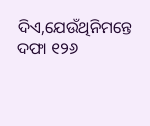ଦିଏ,ଯେଉଁଥିନିମନ୍ତେ ଦଫା ୧୨୬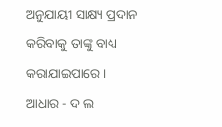ଅନୁଯାୟୀ ସାକ୍ଷ୍ୟ ପ୍ରଦାନ କରିବାକୁ ତାଙ୍କୁ ବାଧ୍ୟ କରାଯାଇପାରେ ।
ଆଧାର - ଦ ଲ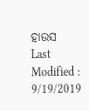ହାଉସ
Last Modified : 9/19/2019